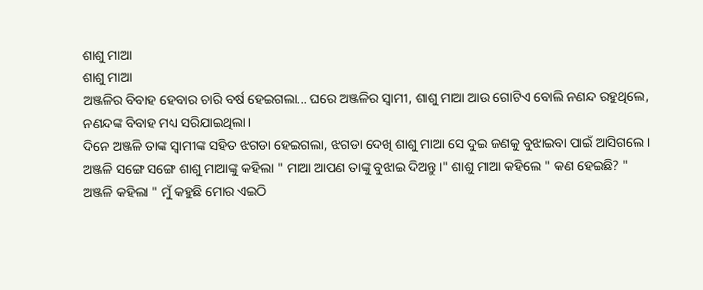ଶାଶୁ ମାଆ
ଶାଶୁ ମାଆ
ଅଞ୍ଜଳିର ବିବାହ ହେବାର ଚାରି ବର୍ଷ ହେଇଗଲା... ଘରେ ଅଞ୍ଜଳିର ସ୍ୱାମୀ, ଶାଶୁ ମାଆ ଆଉ ଗୋଟିଏ ବୋଲି ନଣନ୍ଦ ରହୁଥିଲେ, ନଣନ୍ଦଙ୍କ ବିବାହ ମଧ୍ୟ ସରିଯାଇଥିଲା।
ଦିନେ ଅଞ୍ଜଳି ତାଙ୍କ ସ୍ୱାମୀଙ୍କ ସହିତ ଝଗଡା ହେଇଗଲା, ଝଗଡା ଦେଖି ଶାଶୁ ମାଆ ସେ ଦୁଇ ଜଣକୁ ବୁଝାଇବା ପାଇଁ ଆସିଗଲେ।
ଅଞ୍ଜଳି ସଙ୍ଗେ ସଙ୍ଗେ ଶାଶୁ ମାଆଙ୍କୁ କହିଲା " ମାଆ ଆପଣ ତାଙ୍କୁ ବୁଝାଇ ଦିଅନ୍ତୁ।" ଶାଶୁ ମାଆ କହିଲେ " କଣ ହେଇଛି? "
ଅଞ୍ଜଳି କହିଲା " ମୁଁ କହୁଛି ମୋର ଏଇଠି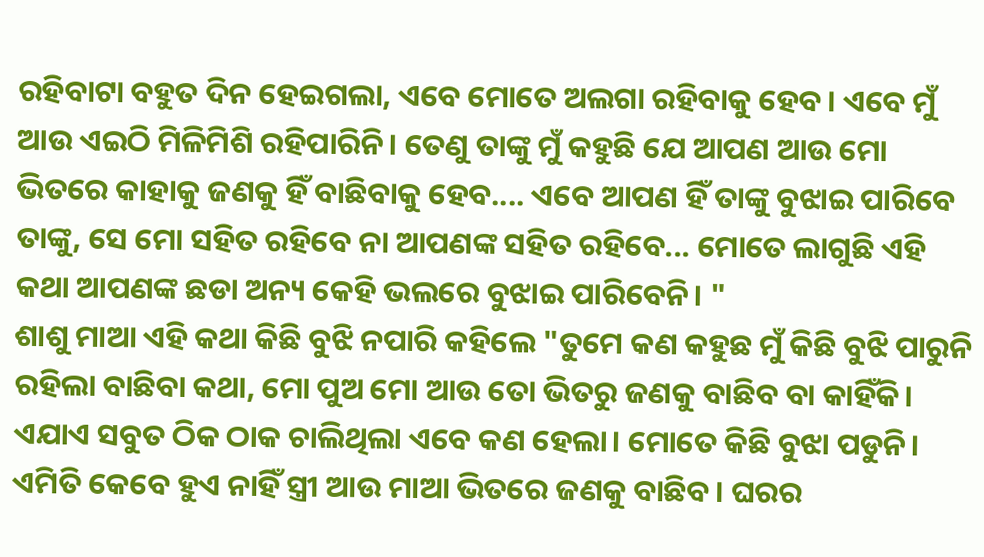ରହିବାଟା ବହୁତ ଦିନ ହେଇଗଲା, ଏବେ ମୋତେ ଅଲଗା ରହିବାକୁ ହେବ। ଏବେ ମୁଁ ଆଉ ଏଇଠି ମିଳିମିଶି ରହିପାରିନି। ତେଣୁ ତାଙ୍କୁ ମୁଁ କହୁଛି ଯେ ଆପଣ ଆଉ ମୋ ଭିତରେ କାହାକୁ ଜଣକୁ ହିଁ ବାଛିବାକୁ ହେବ.... ଏବେ ଆପଣ ହିଁ ତାଙ୍କୁ ବୁଝାଇ ପାରିବେ ତାଙ୍କୁ, ସେ ମୋ ସହିତ ରହିବେ ନା ଆପଣଙ୍କ ସହିତ ରହିବେ... ମୋତେ ଲାଗୁଛି ଏହି କଥା ଆପଣଙ୍କ ଛଡା ଅନ୍ୟ କେହି ଭଲରେ ବୁଝାଇ ପାରିବେନି। "
ଶାଶୁ ମାଆ ଏହି କଥା କିଛି ବୁଝି ନପାରି କହିଲେ "ତୁମେ କଣ କହୁଛ ମୁଁ କିଛି ବୁଝି ପାରୁନି ରହିଲା ବାଛିବା କଥା, ମୋ ପୁଅ ମୋ ଆଉ ତୋ ଭିତରୁ ଜଣକୁ ବାଛିବ ବା କାହିଁକି। ଏଯାଏ ସବୁତ ଠିକ ଠାକ ଚାଲିଥିଲା ଏବେ କଣ ହେଲା। ମୋତେ କିଛି ବୁଝା ପଡୁନି। ଏମିତି କେବେ ହୁଏ ନାହିଁ ସ୍ତ୍ରୀ ଆଉ ମାଆ ଭିତରେ ଜଣକୁ ବାଛିବ। ଘରର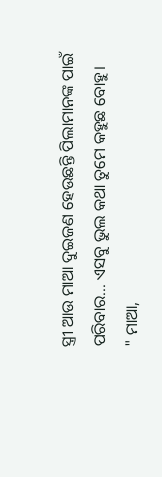ସ୍ତ୍ରୀ ଆଉ ମାଆ ଦୁଇଜଣ ହେଉଛନ୍ତି ପିଲାମାନଙ୍କ ପାଇଁ ପରିବାର... ଏସବୁ ଭୁଲ କଥା ତୁମେ କହୁଛ ବୋହୁ।
" ମାଆ,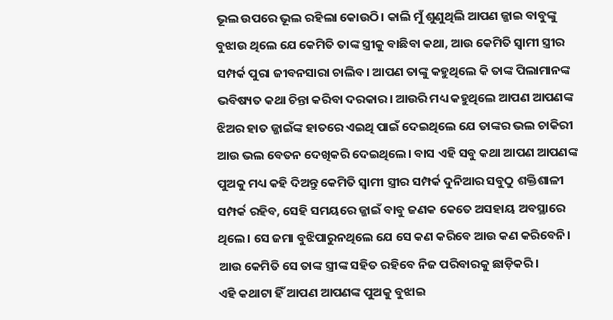ଭୂଲ ଉପରେ ଭୂଲ ରହିଲା କୋଉଠି। କାଲି ମୁଁ ଶୁଣୁଥିଲି ଆପଣ ଜ୍ଜାଇ ବାବୁଙ୍କୁ ବୁଝାଉ ଥିଲେ ଯେ କେମିତି ତାଙ୍କ ସ୍ତ୍ରୀକୁ ବାଛିବା କଥା, ଆଉ କେମିତି ସ୍ୱାମୀ ସ୍ତ୍ରୀର ସମ୍ପର୍କ ପୁରା ଜୀବନସାରା ଚାଲିବ। ଆପଣ ତାଙ୍କୁ କହୁଥିଲେ କି ତାଙ୍କ ପିଲାମାନଙ୍କ ଭବିଷ୍ୟତ କଥା ଚିନ୍ତା କରିବା ଦରକାର। ଆଉରି ମଧ୍ୟ କହୁଥିଲେ ଆପଣ ଆପଣଙ୍କ ଝିଅର ହାତ ଜ୍ଜାଇଁଙ୍କ ହାତରେ ଏଇଥି ପାଇଁ ଦେଇଥିଲେ ଯେ ତାଙ୍କର ଭଲ ଚାକିରୀ ଆଉ ଭଲ ବେତନ ଦେଖିକରି ଦେଇଥିଲେ। ବାସ ଏହି ସବୁ କଥା ଆପଣ ଆପଣଙ୍କ ପୁଅକୁ ମଧ୍ୟ କହି ଦିଅନ୍ତୁ କେମିତି ସ୍ୱାମୀ ସ୍ତ୍ରୀର ସମ୍ପର୍କ ଦୁନିଆର ସବୁଠୁ ଶକ୍ତିଶାଳୀ ସମ୍ପର୍କ ରହିବ, ସେହି ସମୟରେ ଜ୍ଜାଇଁ ବାବୁ ଜଣକ କେତେ ଅସହାୟ ଅବସ୍ଥାରେ ଥିଲେ। ସେ ଜମା ବୁଝିପାରୁନଥିଲେ ଯେ ସେ କଣ କରିବେ ଆଉ କଣ କରିବେନି। ଆଉ କେମିତି ସେ ତାଙ୍କ ସ୍ତ୍ରୀଙ୍କ ସହିତ ରହିବେ ନିଜ ପରିବାରକୁ ଛାଡ଼ିକରି।
ଏହି କଥାଟା ହିଁ ଆପଣ ଆପଣଙ୍କ ପୁଅକୁ ବୁଝାଇ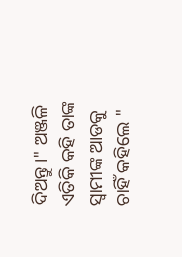ଦିଅନ୍ତୁ।" ଅଞ୍ଜଳି ଏତିକି କହି ତାଙ୍କ ସ୍ୱାମୀଙ୍କ ଆଡକୁ ଚାହିଁ କହିଲେ "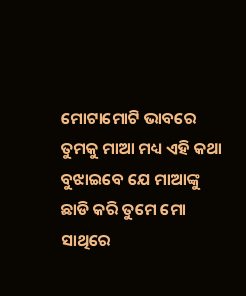ମୋଟାମୋଟି ଭାବରେ ତୁମକୁ ମାଆ ମଧ୍ୟ ଏହି କଥା ବୁଝାଇବେ ଯେ ମାଆଙ୍କୁ ଛାଡି କରି ତୁମେ ମୋ ସାଥିରେ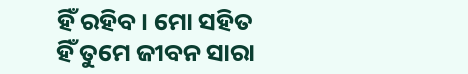ହିଁ ରହିବ। ମୋ ସହିତ ହିଁ ତୁମେ ଜୀବନ ସାରା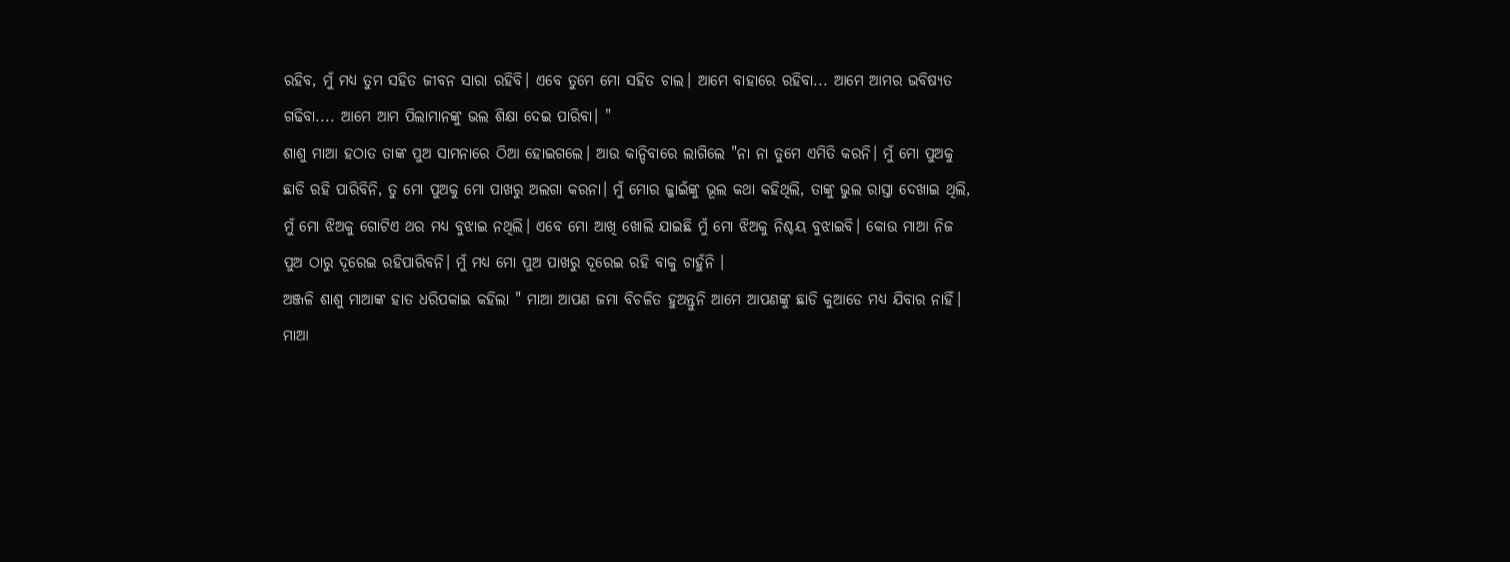ରହିବ, ମୁଁ ମଧ୍ୟ ତୁମ ସହିତ ଜୀବନ ସାରା ରହିବି। ଏବେ ତୁମେ ମୋ ସହିତ ଚାଲ। ଆମେ ବାହାରେ ରହିବା... ଆମେ ଆମର ଭବିଷ୍ୟତ ଗଢିବା.... ଆମେ ଆମ ପିଲାମାନଙ୍କୁ ଭଲ ଶିକ୍ଷା ଦେଇ ପାରିବା। "
ଶାଶୁ ମାଆ ହଠାତ ତାଙ୍କ ପୁଅ ସାମନାରେ ଠିଆ ହୋଇଗଲେ। ଆଉ କାନ୍ଦିବାରେ ଲାଗିଲେ "ନା ନା ତୁମେ ଏମିତି କରନି। ମୁଁ ମୋ ପୁଅକୁ ଛାଡି ରହି ପାରିବିନି, ତୁ ମୋ ପୁଅକୁ ମୋ ପାଖରୁ ଅଲଗା କରନା। ମୁଁ ମୋର ଜ୍ଜାଇଁଙ୍କୁ ଭୂଲ କଥା କହିଥିଲି, ତାଙ୍କୁ ଭୁଲ ରାସ୍ତା ଦେଖାଇ ଥିଲି, ମୁଁ ମୋ ଝିଅକୁ ଗୋଟିଏ ଥର ମଧ୍ୟ ବୁଝାଇ ନଥିଲି। ଏବେ ମୋ ଆଖି ଖୋଲି ଯାଇଛି ମୁଁ ମୋ ଝିଅକୁ ନିଶ୍ଚୟ ବୁଝାଇବି। କୋଉ ମାଆ ନିଜ ପୁଅ ଠାରୁ ଦୂରେଇ ରହିପାରିବନି। ମୁଁ ମଧ୍ୟ ମୋ ପୁଅ ପାଖରୁ ଦୂରେଇ ରହି ବାକୁ ଚାହୁଁନି ।
ଅଞ୍ଜଳି ଶାଶୁ ମାଆଙ୍କ ହାତ ଧରିପକାଇ କହିଲା " ମାଆ ଆପଣ ଜମା ବିଚଳିତ ହୁଅନ୍ତୁନି ଆମେ ଆପଣଙ୍କୁ ଛାଡି କୁଆଡେ ମଧ୍ୟ ଯିବାର ନାହିଁ। ମାଆ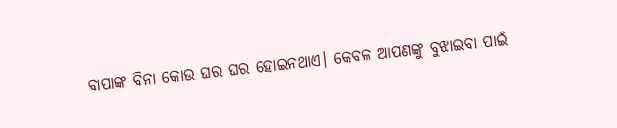ବାପାଙ୍କ ବିନା କୋଉ ଘର ଘର ହୋଇନଥାଏ। କେବଳ ଆପଣଙ୍କୁ ବୁଝାଇବା ପାଇଁ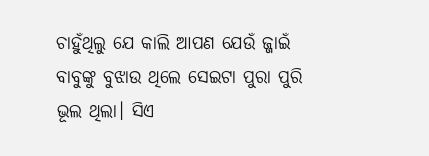ଚାହୁଁଥିଲୁ ଯେ କାଲି ଆପଣ ଯେଉଁ ଜ୍ଜାଇଁ ବାବୁଙ୍କୁ ବୁଝାଉ ଥିଲେ ସେଇଟା ପୁରା ପୁରି ଭୂଲ ଥିଲା। ସିଏ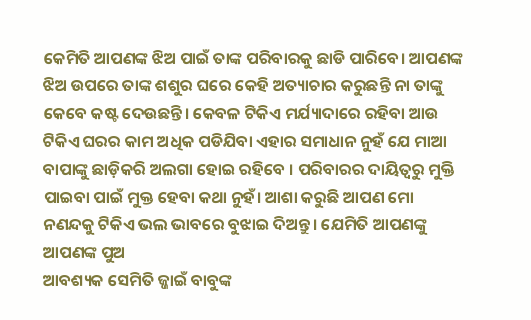କେମିତି ଆପଣଙ୍କ ଝିଅ ପାଇଁ ତାଙ୍କ ପରିବାରକୁ ଛାଡି ପାରିବେ। ଆପଣଙ୍କ ଝିଅ ଉପରେ ତାଙ୍କ ଶଶୁର ଘରେ କେହି ଅତ୍ୟାଚାର କରୁଛନ୍ତି ନା ତାଙ୍କୁ କେବେ କଷ୍ଟ ଦେଉଛନ୍ତି। କେବଳ ଟିକିଏ ମର୍ଯ୍ୟାଦାରେ ରହିବା ଆଉ ଟିକିଏ ଘରର କାମ ଅଧିକ ପଡିଯିବା ଏହାର ସମାଧାନ ନୁହଁ ଯେ ମାଆ ବାପାଙ୍କୁ ଛାଡ଼ିକରି ଅଲଗା ହୋଇ ରହିବେ । ପରିବାରର ଦାୟିତ୍ୱରୁ ମୁକ୍ତି ପାଇବା ପାଇଁ ମୁକ୍ତ ହେବା କଥା ନୁହଁ। ଆଶା କରୁଛି ଆପଣ ମୋ ନଣନ୍ଦକୁ ଟିକିଏ ଭଲ ଭାବରେ ବୁଝାଇ ଦିଅନ୍ତୁ। ଯେମିତି ଆପଣଙ୍କୁ ଆପଣଙ୍କ ପୁଅ
ଆବଶ୍ୟକ ସେମିତି ଜ୍ଜାଇଁ ବାବୁଙ୍କ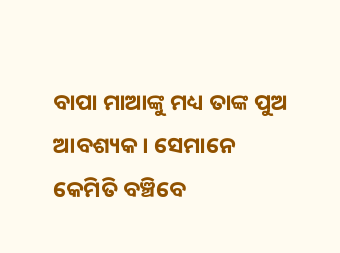ବାପା ମାଆଙ୍କୁ ମଧ୍ୟ ତାଙ୍କ ପୁଅ ଆବଶ୍ୟକ। ସେମାନେ କେମିତି ବଞ୍ଚିବେ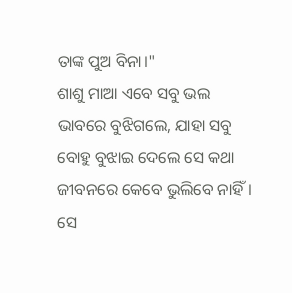ତାଙ୍କ ପୁଅ ବିନା।"
ଶାଶୁ ମାଆ ଏବେ ସବୁ ଭଲ ଭାବରେ ବୁଝିଗଲେ, ଯାହା ସବୁ ବୋହୁ ବୁଝାଇ ଦେଲେ ସେ କଥା ଜୀବନରେ କେବେ ଭୁଲିବେ ନାହିଁ।
ସେ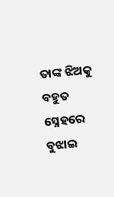ତାଙ୍କ ଝିଅକୁ ବହୁତ ସ୍ନେହରେ ବୁଝାଇ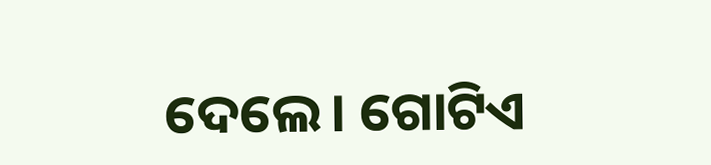ଦେଲେ। ଗୋଟିଏ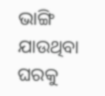ଭାଙ୍ଗି ଯାଉଥିବା ଘରକୁ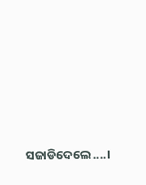ସଜାଡିଦେଲେ....।